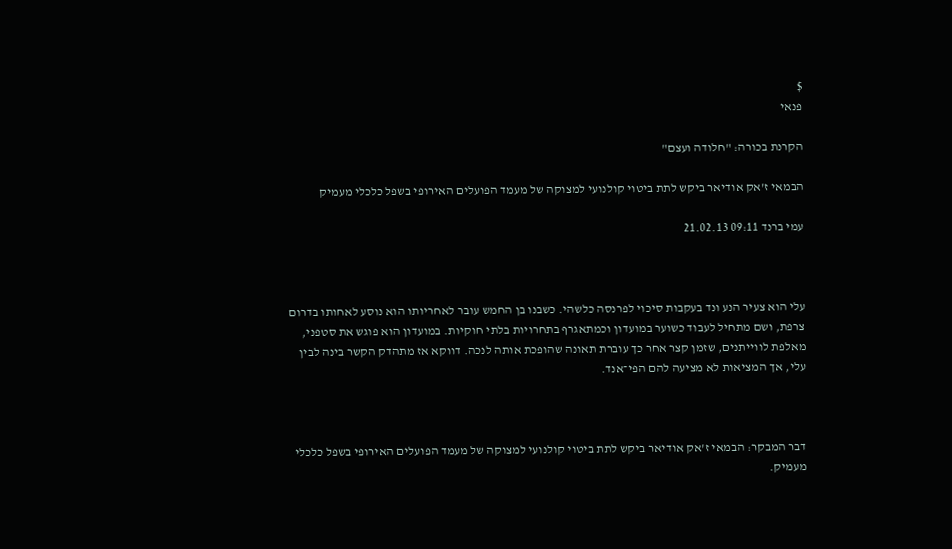$
פנאי

הקרנת בכורה: "חלודה ועצם"

הבמאי ז'אק אודיאר ביקש לתת ביטוי קולנועי למצוקה של מעמד הפועלים האירופי בשפל כלכלי מעמיק

עמי ברנד 09:11 21.02.13



עלי הוא צעיר הנע ונד בעקבות סיכוי לפרנסה כלשהי. כשבנו בן החמש עובר לאחריותו הוא נוסע לאחותו בדרום צרפת, ושם מתחיל לעבוד כשוער במועדון וכמתאגרף בתחרויות בלתי חוקיות. במועדון הוא פוגש את סטפני, מאלפת לווייתנים, שזמן קצר אחר כך עוברת תאונה שהופכת אותה לנכה. דווקא אז מתהדק הקשר בינה לבין עלי, אך המציאות לא מציעה להם הפי־אנד.



דבר המבקר: הבמאי ז'אק אודיאר ביקש לתת ביטוי קולנועי למצוקה של מעמד הפועלים האירופי בשפל כלכלי מעמיק.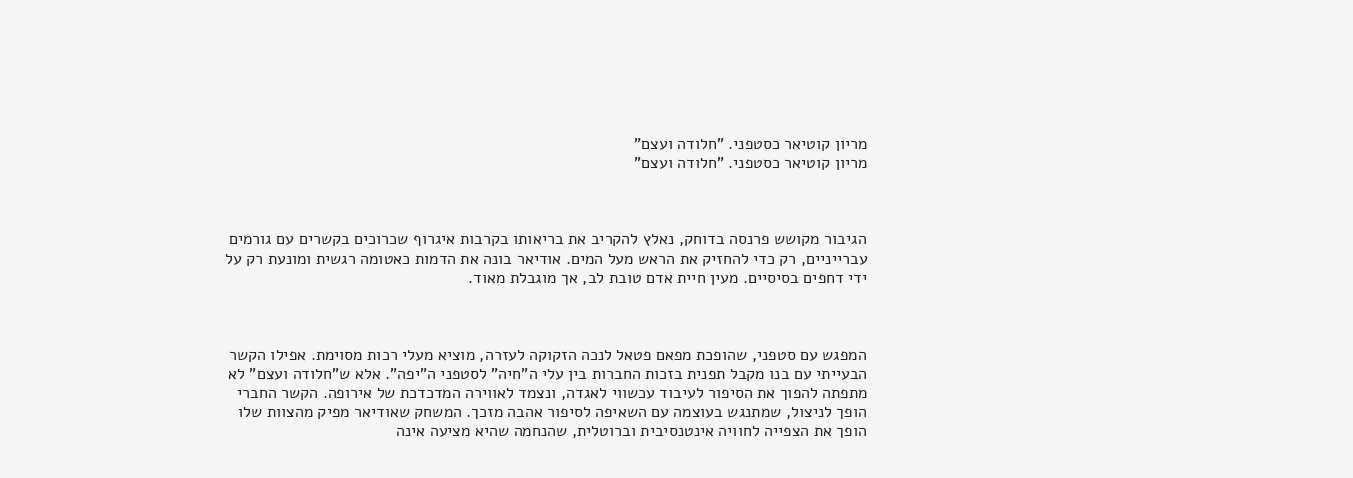מריון קוטיאר כסטפני. "חלודה ועצם"
מריון קוטיאר כסטפני. "חלודה ועצם"



הגיבור מקושש פרנסה בדוחק, נאלץ להקריב את בריאותו בקרבות איגרוף שכרוכים בקשרים עם גורמים עברייניים, רק כדי להחזיק את הראש מעל המים. אודיאר בונה את הדמות כאטומה רגשית ומונעת רק על ידי דחפים בסיסיים. מעין חיית אדם טובת לב, אך מוגבלת מאוד.



המפגש עם סטפני, שהופכת מפאם פטאל לנכה הזקוקה לעזרה, מוציא מעלי רכות מסוימת. אפילו הקשר הבעייתי עם בנו מקבל תפנית בזכות החברות בין עלי ה"חיה" לסטפני ה"יפה". אלא ש"חלודה ועצם" לא מתפתה להפוך את הסיפור לעיבוד עכשווי לאגדה, ונצמד לאווירה המדכדכת של אירופה. הקשר החברי הופך לניצול, שמתנגש בעוצמה עם השאיפה לסיפור אהבה מזכך. המשחק שאודיאר מפיק מהצוות שלו הופך את הצפייה לחוויה אינטנסיבית וברוטלית, שהנחמה שהיא מציעה אינה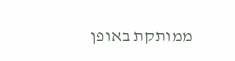ממותקת באופן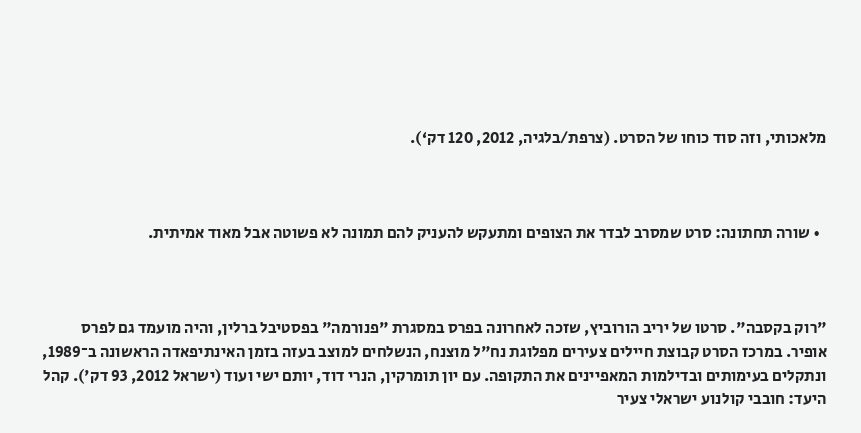מלאכותי, וזה סוד כוחו של הסרט. (צרפת/בלגיה, 2012, 120 דק‘).



  • שורה תחתונה: סרט שמסרב לבדר את הצופים ומתעקש להעניק להם תמונה לא פשוטה אבל מאוד אמיתית.



"רוק בקסבה". סרטו של יריב הורוביץ, שזכה לאחרונה בפרס במסגרת "פנורמה" בפסטיבל ברלין, והיה מועמד גם לפרס אופיר. במרכז הסרט קבוצת חיילים צעירים מפלוגת נח"ל מוצנח, הנשלחים למוצב בעזה בזמן האינתיפאדה הראשונה ב־1989, ונתקלים בעימותים ובדילמות המאפיינים את התקופה. עם יון תומרקין, הנרי דוד, יותם ישי ועוד (ישראל 2012, 93 דק'). קהל היעד: חובבי קולנוע ישראלי צעיר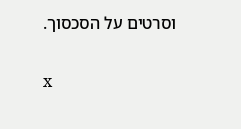וסרטים על הסכסוך.

x